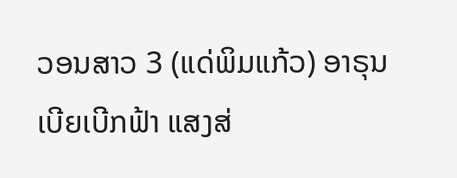ວອນສາວ 3 (ແດ່ພິມແກ້ວ) ອາຣຸນ ເບີຍເບີກຟ້າ ແສງສ່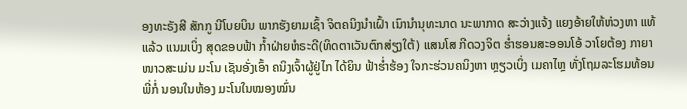ອງທະຣັງສີ ສັກກູ ນີໂບຍບິນ ພາກຮັງຍາມເຊົ້າ ຈິຕຄນິງນຳເຝົ້າ ເນົານຳນຸທະນາດ ນະພາກາດ ສະວ່າງແຈ້ງ ແຍງອ້າຍໃຫ້ຫ່ວງຫາ ແທ້ແລ້ວ ແນມເບິ່ງ ສຸດຂອບຟ້າ ກ້ຳຝ່າຍຫໍຣະດີ(ທິດຕາເວັນຕົກສ່ຽງໃຕ້) ແສນໂສ ກີດວງຈິຕ ຮ່ຳຮອນສະອອນໂອ້ ວາໂຍຕ້ອງ ກາຍາໜາວສະເມ່ນ ມະໂນ ເຊັນອັ່ງເອົ້າ ຄນິງເຈົ້າຜູ້ຢູ່ໄກ ໄດ້ຍິນ ຟ້າຮ່ຳຮ້ອງ ໃຈກະຮ່ວນຄນິງຫາ ຫຼຽວເບິ່ງ ເມຄາໄຫຼ ທັ່ງໂຖມລະໂຮມທ້ອນ ພີ່ກໍ່ ນອນໃນຫ້ອງ ມະໂນໃນໝອງໝົ່ນ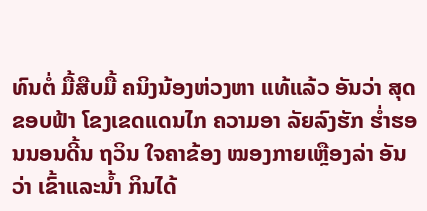ທົນຕໍ່ ມື້ສືບມື້ ຄນິງນ້ອງຫ່ວງຫາ ແທ້ແລ້ວ ອັນວ່າ ສຸດຂອບຟ້າ ໂຂງເຂດແດນໄກ ຄວາມອາ ລັຍລົງຮັກ ຮ່ຳຮອນນອນດີ້ນ ຖວິນ ໃຈຄາຂ້ອງ ໝອງກາຍເຫຼືອງລ່າ ອັນວ່າ ເຂົ້າແລະນ້ຳ ກິນໄດ້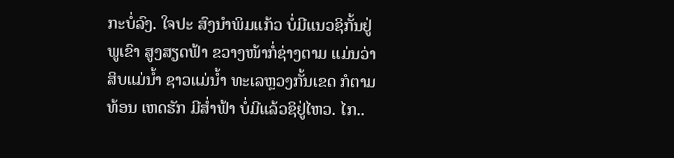ກະບໍ່ລົງ. ໃຈປະ ສົງນຳພິມແກ້ວ ບໍ່ມີແນວຊິກັ້ນຢູ່ ພູເຂົາ ສູງສຽດຟ້າ ຂວາງໜ້າກໍ່ຊ່າງຕາມ ແມ່ນວ່າ ສິບແມ່ນ້ຳ ຊາວແມ່ນ້ຳ ທະເລຫຼວງກັ້ນເຂດ ກໍຕາມທ້ອນ ເຫດຮັກ ມີສ່ຳຟ້າ ບໍ່ມີແລ້ວຊິຢູ່ໄຫວ. ໄກ..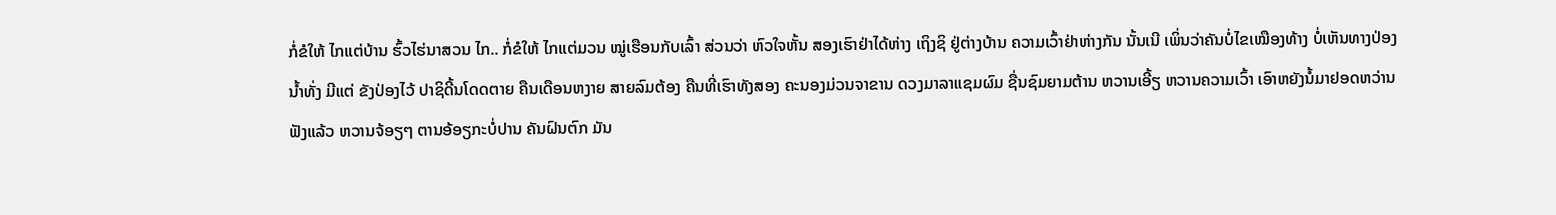ກໍ່ຂໍໃຫ້ ໄກແຕ່ບ້ານ ຮົ້ວໄຮ່ນາສວນ ໄກ.. ກໍ່ຂໍໃຫ້ ໄກແຕ່ມວນ ໝູ່ເຮືອນກັບເລົ້າ ສ່ວນວ່າ ຫົວໃຈຫັ້ນ ສອງເຮົາຢ່າໄດ້ຫ່າງ ເຖິງຊິ ຢູ່ຕ່າງບ້ານ ຄວາມເວົ້າຢ່າຫ່າງກັນ ນັ້ນເນີ ເພິ່ນວ່າຄັນບໍ່ໄຂເໝືອງທ້າງ ບໍ່ເຫັນທາງປ່ອງນ້ຳທັ່ງ ມີແຕ່ ຂັງປ່ອງໄວ້ ປາຊິດີ້ນໂດດຕາຍ ຄືນເດືອນຫງາຍ ສາຍລົມຕ້ອງ ຄືນທີ່ເຮົາທັງສອງ ຄະນອງມ່ວນຈາຂານ ດວງມາລາແຊມຜົມ ຊື່ນຊົມຍາມຕ້ານ ຫວານເອີ້ຽ ຫວານຄວາມເວົ້າ ເອົາຫຍັງນໍ້ມາຢອດຫວ່ານ ຟັງແລ້ວ ຫວານຈ້ອຽໆ ຕານອ້ອຽກະບໍ່ປານ ຄັນຝົນຕົກ ມັນ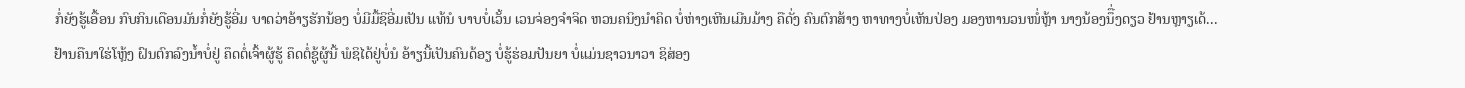ກໍ່ຍັງຮູ້ເອື້ອນ ກົບກິນເດືອນມັນກໍ່ຍັງຮູ້ອີ່ມ ບາດວ່າອ້າຽຮັກນ້ອງ ບໍ່ມີມື້ຊິອີ່ມເປັນ ແທ້ນໍ ບາບບໍ່ເວັ້ນ ເວນຈ່ອງຈຳຈິດ ຫວນຄນິງນຳຄິດ ບໍ່ຫ່າງເຫີນເມີນມ້າງ ຄືດັ່ງ ຄົນຕົກສ້າງ ຫາທາງບໍ່ເຫັນປ່ອງ ມອງຫານວນໜໍ່ຫຼ້າ ນາງນ້ອງນຶື່ງດຽວ ຢ້ານຫຼາຽເດ້... ຢ້ານຄືນາໃຮ່ໂຫຼ້ງ ຝົນຕົກລົງນ້ຳບໍ່ຢູ່ ຄຶດຕໍ່ເຈົ້າຜູ້ຮູ້ ຄຶດຕໍ່ຊູ້ຜູ້ນີ້ ພໍຊິໄດ້ຢູ່ບໍ່ນໍ ອ້າຽນີ້ເປັນຄົນດ້ອຽ ບໍ່ຮູ້ຮ່ອມປັນຍາ ບໍ່ແມ່ນຊາວນາວາ ຊິສ່ອງ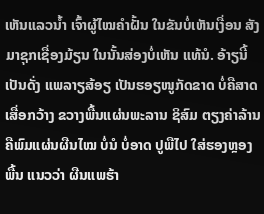ເຫັນແລວນ້ຳ ເຈົ້າຜູ້ໄໝຄຳຝັ້ນ ໃນຂັນບໍ່ເຫັນເງື່ອນ ສັງມາຊຸກເຊື່ອງມ້ຽນ ໃນນັ້ນສ່ອງບໍ່ເຫັນ ແທ້ນໍ. ອ້າຽນີ້ ເປັນດັ່ງ ແພລາຽສ້ອຽ ເປັນຮອຽໜູກັດຂາດ ບໍ່ຄືສາດ ເສື່ອກວ້າງ ຂວາງພື້ນແຜ່ນພະລານ ຊິສົມ ຕຽງຄ່າລ້ານ ຄືພົມແຜ່ນຜືນໄໝ ບໍ່ນໍ ບໍ່ອາດ ປູພືໄປ ໃສ່ຮອງຫຼອງພື້ນ ແນວວ່າ ຜືນແພຮ້າ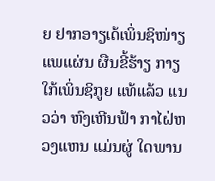ຍ ຢາກອາຽເດ້ເພິ່ນຊິໜ່າຽ ແພແຜ່ນ ຜືນຂີ້ຮ້າຽ ກາຽໃກ້ເພິ່ນຊິກູຍ ແທ້ແລ້ວ ແນວວ່າ ຫົງເຫີນຟ້າ ກາໄຝ່ຫວງແຫນ ແມ່ນຜູ່ ໃດພານ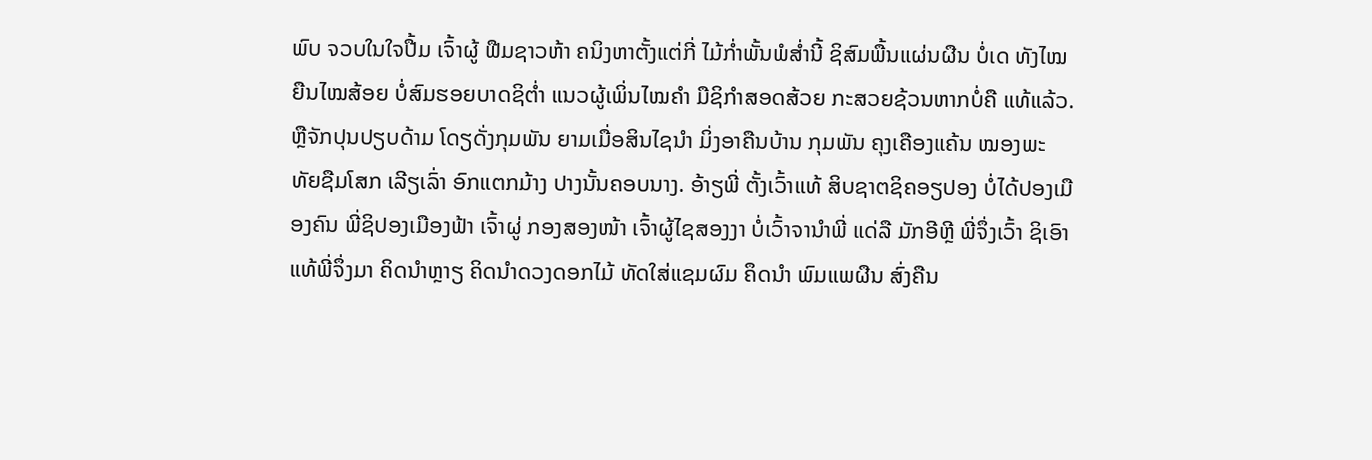ພົບ ຈວບໃນໃຈປື້ມ ເຈົ້າຜູ້ ຟືມຊາວຫ້າ ຄນິງຫາຕັ້ງແຕ່ກີ່ ໄມ້ກ່ຳພັ້ນພໍສ່ຳນີ້ ຊິສົມພື້ນແຜ່ນຜືນ ບໍ່ເດ ທັງໄໝ ຍືນໄໝສ້ອຍ ບໍ່ສົມຮອຍບາດຊິຕ່ຳ ແນວຜູ້ເພິ່ນໄໝຄຳ ມືຊິກຳສອດສ້ວຍ ກະສວຍຊ້ວນຫາກບໍ່ຄື ແທ້ແລ້ວ. ຫຼືຈັກປຸນປຽບດ້າມ ໂດຽດັ່ງກຸມພັນ ຍາມເມື່ອສິນໄຊນຳ ມິ່ງອາຄືນບ້ານ ກຸມພັນ ຄຸງເຄືອງແຄ້ນ ໝອງພະທັຍຊືມໂສກ ເລີຽເລົ່າ ອົກແຕກມ້າງ ປາງນັ້ນຄອບນາງ. ອ້າຽພີ່ ຕັ້ງເວົ້າແທ້ ສິບຊາຕຊິຄອຽປອງ ບໍ່ໄດ້ປອງເມືອງຄົນ ພີ່ຊິປອງເມືອງຟ້າ ເຈົ້າຜູ່ ກອງສອງໜ້າ ເຈົ້າຜູ້ໄຊສອງງາ ບໍ່ເວົ້າຈານຳພີ່ ແດ່ລື ມັກອີຫຼີ ພີ່ຈຶ່ງເວົ້າ ຊິເອົາແທ້ພີ່ຈຶ່ງມາ ຄິດນຳຫຼາຽ ຄິດນຳດວງດອກໄມ້ ທັດໃສ່ແຊມຜົມ ຄຶດນຳ ພົມແພຜືນ ສົ່ງຄືນ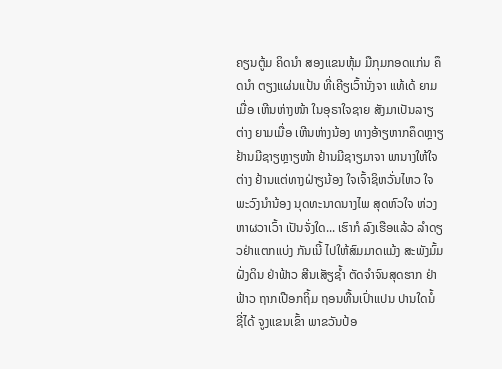ຄຽນຕູ້ມ ຄິດນຳ ສອງແຂນຫຸ້ມ ມືກຸມກອດແກ່ນ ຄຶດນຳ ຕຽງແຜ່ນແປ້ນ ທີ່ເຄີຽເວົ້ານັ່ງຈາ ແທ້ເດ້ ຍາມເມື່ອ ເຫີນຫ່າງໜ້າ ໃນອຸຣາໃຈຊາຍ ສັງມາເປັນລາຽຕ່າງ ຍາມເມື່ອ ເຫີນຫ່າງນ້ອງ ທາງອ້າຽຫາກຄຶດຫຼາຽ ຢ້ານມີຊາຽຫຼາຽໜ້າ ຢ້ານມີຊາຽມາຈາ ພານາງໃຫ້ໃຈຕ່າງ ຢ້ານແຕ່ທາງຝ່າຽນ້ອງ ໃຈເຈົ້າຊິຫວັ່ນໄຫວ ໃຈພະວົງນຳນ້ອງ ນຸດທະນາດນາງໄພ ສຸດຫົວໃຈ ຫ່ວງຫາຜວາເວົ້າ ເປັນຈັ່ງໃດ... ເຮົາກໍ ລົງເຮືອແລ້ວ ລຳດຽວຢ່າແຕກແບ່ງ ກັນເນີ້ ໄປໃຫ້ສົມມາດແມ້ງ ສະພັງມົ້ມຝັ່ງດິນ ຢ່າຟ້າວ ສີນເສັຽຊ້ຳ ຕັດຈຳຈົນສຸດຮາກ ຢ່າຟ້າວ ຖາກເປືອກຖິ້ມ ຖອນທື້ນເປົ່າແປນ ປານໃດນໍ້ ຊີ່ໄດ້ ຈູງແຂນເຂົ້າ ພາຂວັນປ້ອ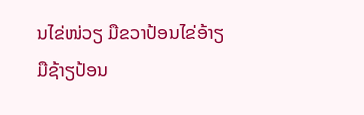ນໄຂ່ໜ່ວຽ ມືຂວາປ້ອນໄຂ່ອ້າຽ ມືຊ້າຽປ້ອນ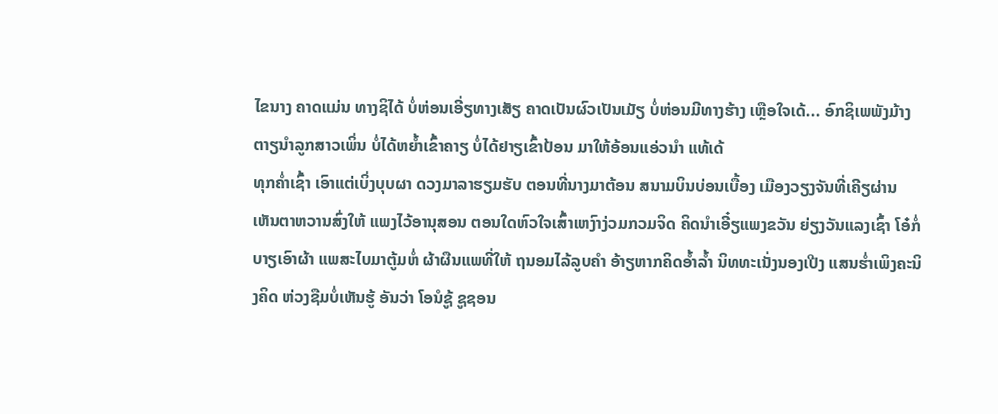ໄຂນາງ ຄາດແມ່ນ ທາງຊິໄດ້ ບໍ່ຫ່ອນເອີ່ຽທາງເສັຽ ຄາດເປັນຜົວເປັນເມັຽ ບໍ່ຫ່ອນມີທາງຮ້າງ ເຫຼືອໃຈເດ້... ອົກຊິເພພັງມ້າງ ຕາຽນຳລູກສາວເພິ່ນ ບໍ່ໄດ້ຫຍ້ຳເຂົ້າຄາຽ ບໍ່ໄດ້ຢາຽເຂົ້າປ້ອນ ມາໃຫ້ອ້ອນແອ່ວນຳ ແທ້ເດ້
ທຸກຄ່ຳເຊົ້າ ເອົາແຕ່ເບິ່ງບຸບຜາ ດວງມາລາຮຽມຮັບ ຕອນທີ່ນາງມາຕ້ອນ ສນາມບິນບ່ອນເບື້ອງ ເມືອງວຽງຈັນທີ່ເຄີຽຜ່ານ ເຫັນຕາຫວານສົ່ງໃຫ້ ແພງໄວ້ອານຸສອນ ຕອນໃດຫົວໃຈເສົ້າເຫງົາງ່ວມກວມຈິດ ຄິດນຳເອີ໋ຽແພງຂວັນ ຍ່ຽງວັນແລງເຊົ້າ ໂອ໋ກໍ່ບາຽເອົາຜ້າ ແພສະໄບມາຕູ້ມຫໍ່ ຜ້າຜືນແພທີ່ໃຫ້ ຖນອມໄລ້ລູບຄຳ ອ້າຽຫາກຄິດອ້ຳລ້ຳ ນິທທະເນັ່ງນອງເປີງ ແສນຮ່ຳເພິງຄະນິງຄິດ ຫ່ວງຊືມບໍ່ເຫັນຮູ້ ອັນວ່າ ໂອນໍຊູ້ ຊູຊອນ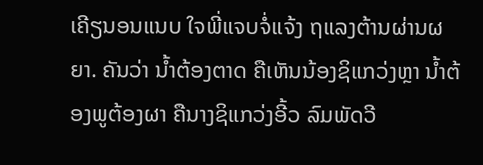ເຄີຽນອນແນບ ໃຈພີ່ແຈບຈໍ່ແຈ້ງ ຖແລງຕ້ານຜ່ານຜຍາ. ຄັນວ່າ ນ້ຳຕ້ອງຕາດ ຄືເຫັນນ້ອງຊິແກວ່ງຫຼາ ນ້ຳຕ້ອງພູຕ້ອງຜາ ຄືນາງຊິແກວ່ງອີ້ວ ລົມພັດວີ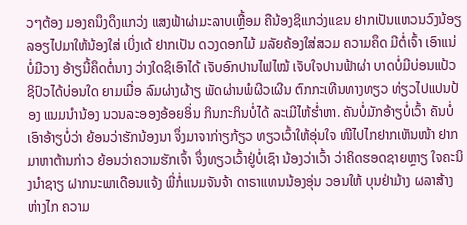ວໆຕ້ອງ ມອງຄນຶງດຶງແກວ່ງ ແສງຟ້າຜ່າມະລາບເຫຼື້ອມ ຄືນ້ອງຊິແກວ່ງແຂນ ຢາກເປັນແຫວນວົງນ້ອຽ ລອຽໄປມາໃຫ້ນ້ອງໃສ່ ເບິ່ງເດ້ ຢາກເປັນ ດວງດອກໄມ້ ມລັຍຄ້ອງໃສ່ສວມ ຄວາມຄຶດ ມີຕໍ່ເຈົ້າ ເອົາແນ່ບໍ່ມີວາງ ອ້າຽນີ້ຄຶດຕໍ່ນາງ ວ່າງໃດຊິເອົາໄດ້ ເຈັບອົກປານໄຟໄໝ້ ເຈັບໃຈປານຟ້າຜ່າ ບາດບໍ່ມີບ່ອນແປ້ວ ຊິປົວໄດ້ບ່ອນໃດ ຍາມເມື່ອ ລົມຜ່າງຜ້າຽ ພັດຜ່ານພໍຜີວເຜີນ ຕົກກະເທີນທາງທຽວ ທ່ຽວໄປແປນປ້ອງ ແນມນຳນ້ອງ ນວນລະອອງອ້ອຍອິ່ນ ກິນກະກິນບໍ່ໄດ້ ລະເມີໄຫ້ຮ່ຳຫາ. ຄັນບໍ່ມັກອ້າຽບໍ່ເວົ້າ ຄັນບໍ່ເອົາອ້າຽບໍ່ວ່າ ຍ້ອນວ່າຮັກນ້ອງນາ ຈຶ່ງມາຈາກ່າຽກ້ຽວ ທຽວເວົ້າໃຫ້ອຸ່ນໃຈ ໜີໄປໄກຢາກເຫັນໜ້າ ຢາກມາຫາຕ້ານກ່າວ ຍ້ອນວ່າຄວາມຮັກເຈົ້າ ຈຶ່ງທຽວເວົ້າຢູ່ບໍ່ເຊົາ ນ້ອງວ່າເວົ້າ ວ່າຄິດຮອດຊາຍຫຼາຽ ໃຈຄະນິງນຳຊາຽ ຝາກນະພາເດືອນແຈ້ງ ພີ່ກໍ່ແນມຈັນຈ້າ ດາຣາແທນນ້ອງອຸ່ນ ວອນໃຫ້ ບຸນຢ່າມ້າງ ຜລາສ້າງຫ່າງໄກ ຄວາມ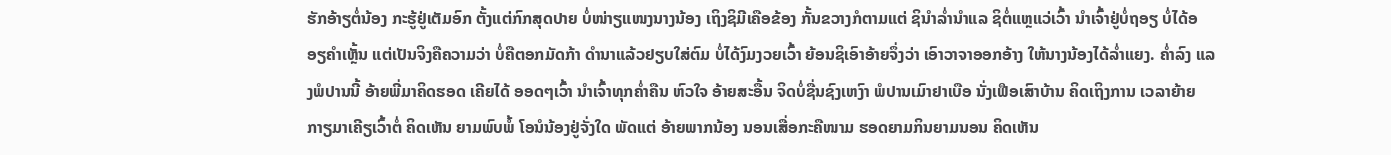ຮັກອ້າຽຕໍ່ນ້ອງ ກະຮູ້ຢູ່ເຕັມອົກ ຕັ້ງແຕ່ກົກສຸດປາຍ ບໍ່ໜ່າຽແໜງນາງນ້ອງ ເຖິງຊິມີເຄືອຂ້ອງ ກັ້ນຂວາງກໍຕາມແຕ່ ຊິນຳລ່ຳນຳແລ ຊິຕໍ່ແຫຼແວ່ເວົ້າ ນຳເຈົ້າຢູ່ບໍ່ຖອຽ ບໍ່ໄດ້ອອຽຄຳເຫຼັ້ນ ແຕ່ເປັນຈິງຄືຄວາມວ່າ ບໍ່ຄືຕອກມັດກ້າ ດຳນາແລ້ວຢຽບໃສ່ຕົມ ບໍ່ໄດ້ງົມງວຍເວົ້າ ຍ້ອນຊິເອົາອ້າຍຈຶ່ງວ່າ ເອົາວາຈາອອກອ້າງ ໃຫ້ນາງນ້ອງໄດ້ລ່ຳແຍງ. ຄ່ຳລົງ ແລງພໍປານນີ້ ອ້າຍພີ່ມາຄິດຮອດ ເຄີຍໄດ້ ອອດໆເວົ້າ ນຳເຈົ້າທຸກຄ່ຳຄືນ ຫົວໃຈ ອ້າຍສະອື້ນ ຈິດບໍ່ຊື່ນຊົງເຫງົາ ພໍປານເມົາຢາເບືອ ນັ່ງເຟືອເສົາບ້ານ ຄິດເຖິງການ ເວລາຍ້າຍ ກາຽມາເຄີຽເວົ້າຕໍ່ ຄິດເຫັນ ຍາມພົບພໍ້ ໂອນໍນ້ອງຢູ່ຈັ່ງໃດ ພັດແຕ່ ອ້າຍພາກນ້ອງ ນອນເສື່ອກະຄືໜາມ ຮອດຍາມກິນຍາມນອນ ຄິດເຫັນ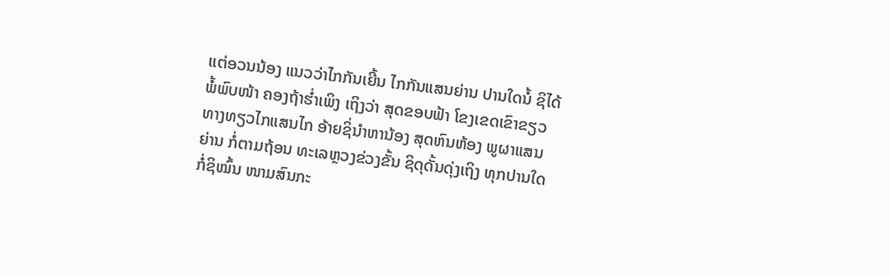ແຕ່ອວນນ້ອງ ແນວວ່າໄກກັນເຍີ້ນ ໄກກັນແສນຍ່ານ ປານໃດນໍ້ ຊິໄດ້ ພໍ້ພົບໜ້າ ຄອງຖ້າຮ່ຳເພິງ ເຖິງວ່າ ສຸດຂອບຟ້າ ໂຂງເຂດເຂົາຂຽວ ທາງທຽວໄກແສນໄກ ອ້າຍຊິ່ນຳຫານ້ອງ ສຸດຫົນຫ້ອງ ພູຜາແສນຍ່ານ ກໍ່ຕາມຖ້ອນ ທະເລຫຼວງຂ່ວງຂັ້ນ ຊິດຸດັ້ນດຸ່ງເຖິງ ທຸກປານໃດກໍ່ຊິໝົ້ນ ໜາມສົນກະ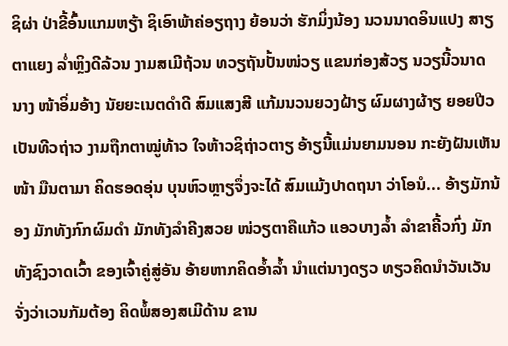ຊິຜ່າ ປ່າຂີ້ອົ້ນແກມຫຽ້າ ຊິເອົາພ້າຄ່ອຽຖາງ ຍ້ອນວ່າ ຮັກມິ່ງນ້ອງ ນວນນາດອິນແປງ ສາຽຕາແຍງ ລ່ຳຫຼິງດີລ້ວນ ງາມສເມີຖ້ວນ ທວຽຖັນປັ້ນໜ່ວຽ ແຂນກ່ອງສ້ວຽ ນວຽນີ້ວນາດນາງ ໜ້າອິ່ມອ້າງ ນັຍຍະເນຕດຳດີ ສົມແສງສີ ແກ້ມນວນຍວງຝ້າຽ ຜົມຜາງຜ້າຽ ຍອຍປີວເປັນທີວຖ່າວ ງາມຖືກຕາໝູ່ທ້າວ ໃຈຫ້າວຊິຖ່າວຕາຽ ອ້າຽນີ້ແມ່ນຍາມນອນ ກະຍັງຝັນເຫັນໜ້າ ມືນຕາມາ ຄິດຮອດອຸ່ນ ບຸນຫົວຫຼາຽຈຶ່ງຈະໄດ້ ສົມແມ້ງປາດຖນາ ວ່າໂອນໍ... ອ້າຽມັກນ້ອງ ມັກທັງກົກຜົມດຳ ມັກທັງລຳຄີງສວຍ ໜ່ວຽຕາຄືແກ້ວ ແອວບາງລ້ຳ ລຳຂາຄີ້ວກົ່ງ ມັກທັງຊົງວາດເວົ້າ ຂອງເຈົ້າຄູ່ສູ່ອັນ ອ້າຍຫາກຄິດອ້ຳລ້ຳ ນຳແຕ່ນາງດຽວ ທຽວຄິດນຳວັນເວັນ ຈັ່ງວ່າເວນກັມຕ້ອງ ຄິດພໍ້ສອງສເມີດ້ານ ຂານ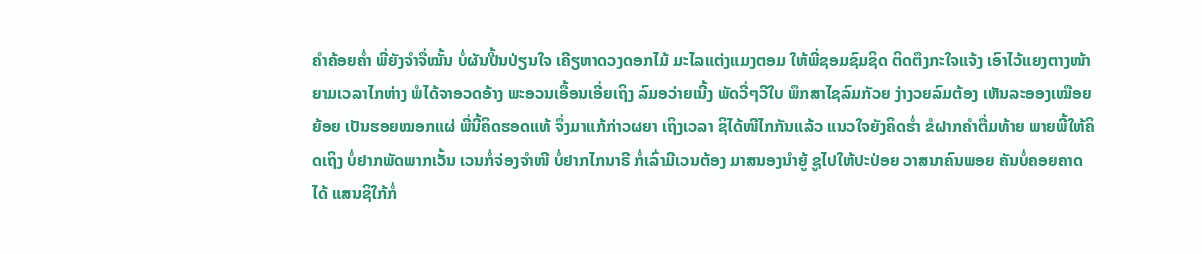ຄຳຄ້ອຍຄ່ຳ ພີ່ຍັງຈຳຈື່ໝັ້ນ ບໍ່ຜັນປີ້ນປ່ຽນໃຈ ເຄີຽຫາດວງດອກໄມ້ ມະໄລແຕ່ງແມງຕອມ ໃຫ້ພີ່ຊອມຊົມຊິດ ຕິດຕຶງກະໃຈແຈ້ງ ເອົາໄວ້ແຍງຕາງໜ້າ ຍາມເວລາໄກຫ່າງ ພໍໄດ້ຈາອວດອ້າງ ພະອວນເອື້ອນເອີ່ຍເຖິງ ລົມອວ່າຍເນີ້ງ ພັດວີ່ໆວີໃບ ພຶກສາໄຊລົມກັວຍ ງ່າງວຍລົມຕ້ອງ ເຫັນລະອອງເໝືອຍຍ້ອຍ ເປັນຮອຍໝອກແຜ່ ພີ່ນີ້ຄິດຮອດແທ້ ຈຶ່ງມາແກ້ກ່າວຜຍາ ເຖິງເວລາ ຊິໄດ້ໜີໄກກັນແລ້ວ ແນວໃຈຍັງຄິດຮ່ຳ ຂໍຝາກຄຳຕື່ມທ້າຍ ພາຍພີ້ໃຫ້ຄິດເຖິງ ບໍ່ຢາກພັດພາກເວັ້ນ ເວນກໍ່ຈ່ອງຈຳໜີ ບໍ່ຢາກໄກນາຣີ ກໍ່ເລົ່າມີເວນຕ້ອງ ມາສນອງນຳຍູ້ ຊູໄປໃຫ້ປະປ່ອຍ ວາສນາຄົນພອຍ ຄັນບໍ່ຄອຍຄາດໄດ້ ແສນຊິໃກ້ກໍ່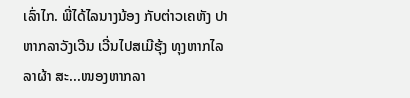ເລົ່າໄກ. ພີ່ໄດ້ໄລນາງນ້ອງ ກັບຕ່າວເຄຫັງ ປາຫາກລາວັງເວີນ ເວີ່ນໄປສເມີຮຸ້ງ ທຸງຫາກໄລລາຜ້າ ສະ...ໜອງຫາກລາ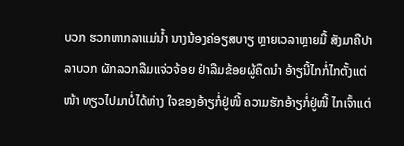ບວກ ຮວກຫາກລາແມ່ນ້ຳ ນາງນ້ອງຄ່ອຽສບາຽ ຫຼາຍເວລາຫຼາຍມື້ ສັງມາຄືປາລາບວກ ຜັກລວກລືມແຈ່ວຈ້ອຍ ຢ່າລືມຂ້ອຍຜູ້ຄຶດນຳ ອ້າຽນີ້ໄກກໍ່ໄກຕັ້ງແຕ່ໜ້າ ທຽວໄປມາບໍ່ໄດ້ຫ່າງ ໃຈຂອງອ້າຽກໍ່ຢູ່ໜີ້ ຄວາມຮັກອ້າຽກໍ່ຢູ່ໜີ້ ໄກເຈົ້າແຕ່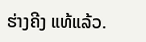ຮ່າງຄີງ ແທ້ແລ້ວ.